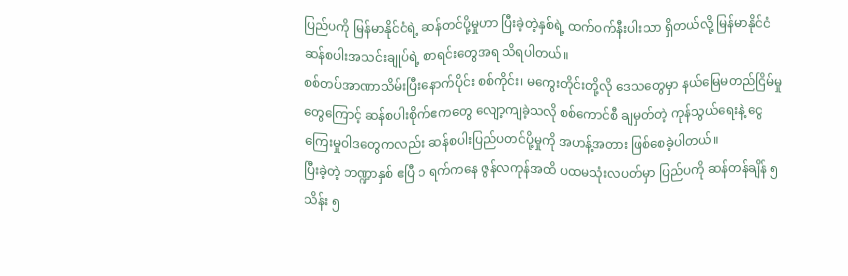ပြည်ပကို မြန်မာနိုင်ငံရဲ့ ဆန်တင်ပို့မှုဟာ ပြီးခဲ့တဲ့နှစ်ရဲ့ ထက်ဝက်နီးပါးသာ ရှိတယ်လို့ မြန်မာနိုင်ငံ ဆန်စပါးအသင်းချုပ်ရဲ့ စာရင်းတွေအရ သိရပါတယ်။
စစ်တပ်အာဏာသိမ်းပြီးနောက်ပိုင်း စစ်ကိုင်း၊ မကွေးတိုင်းတို့လို ဒေသတွေမှာ နယ်မြေမတည်ငြိမ်မှုတွေကြောင့် ဆန်စပါးစိုက်ဧကတွေ လျော့ကျခဲ့သလို စစ်ကောင်စီ ချမှတ်တဲ့ ကုန်သွယ်ရေးနဲ့ ငွေကြေးမှုဝါဒတွေကလည်း ဆန်စပါးပြည်ပတင်ပို့မှုကို အဟန့်အတား ဖြစ်စေခဲ့ပါတယ်။
ပြီးခဲ့တဲ့ ဘဏ္ဍာနှစ် ဧပြီ ၁ ရက်ကနေ ဇွန်လကုန်အထိ ပထမသုံးလပတ်မှာ ပြည်ပကို ဆန်တန်ချိန် ၅ သိန်း ၅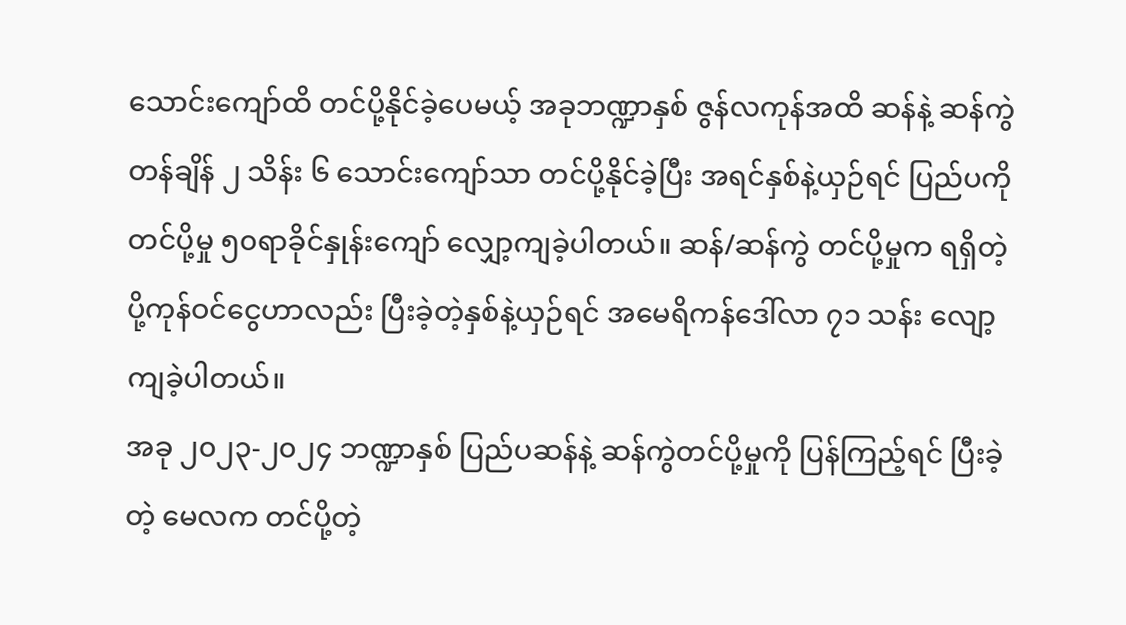သောင်းကျော်ထိ တင်ပို့နိုင်ခဲ့ပေမယ့် အခုဘဏ္ဍာနှစ် ဇွန်လကုန်အထိ ဆန်နဲ့ ဆန်ကွဲ တန်ချိန် ၂ သိန်း ၆ သောင်းကျော်သာ တင်ပို့နိုင်ခဲ့ပြီး အရင်နှစ်နဲ့ယှဉ်ရင် ပြည်ပကိုတင်ပို့မှု ၅၀ရာခိုင်နှုန်းကျော် လျှော့ကျခဲ့ပါတယ်။ ဆန်/ဆန်ကွဲ တင်ပို့မှုက ရရှိတဲ့ ပို့ကုန်ဝင်ငွေဟာလည်း ပြီးခဲ့တဲ့နှစ်နဲ့ယှဉ်ရင် အမေရိကန်ဒေါ်လာ ၇၁ သန်း လျော့ကျခဲ့ပါတယ်။
အခု ၂၀၂၃-၂၀၂၄ ဘဏ္ဍာနှစ် ပြည်ပဆန်နဲ့ ဆန်ကွဲတင်ပို့မှုကို ပြန်ကြည့်ရင် ပြီးခဲ့တဲ့ မေလက တင်ပို့တဲ့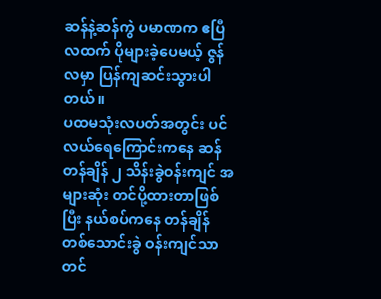ဆန်နဲ့ဆန်ကွဲ ပမာဏက ဧပြီလထက် ပိုများခဲ့ပေမယ့် ဇွန်လမှာ ပြန်ကျဆင်းသွားပါတယ်။
ပထမသုံးလပတ်အတွင်း ပင်လယ်ရေကြောင်းကနေ ဆန်တန်ချိန် ၂ သိန်းခွဲဝန်းကျင် အများဆုံး တင်ပို့ထားတာဖြစ်ပြီး နယ်စပ်ကနေ တန်ချိန် တစ်သောင်းခွဲ ဝန်းကျင်သာ တင်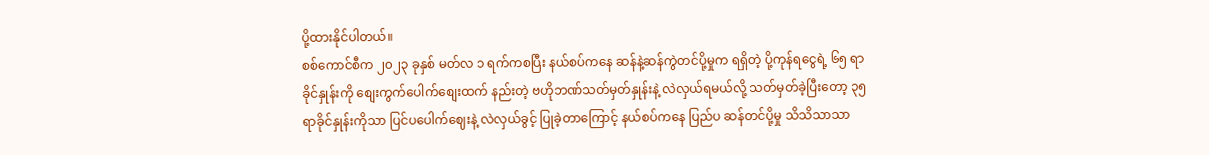ပို့ထားနိုင်ပါတယ်။
စစ်ကောင်စီက ၂၀၂၃ ခုနှစ် မတ်လ ၁ ရက်ကစပြီး နယ်စပ်ကနေ ဆန်နဲ့ဆန်ကွဲတင်ပို့မှုက ရရှိတဲ့ ပို့ကုန်ရငွေရဲ့ ၆၅ ရာခိုင်နှုန်းကို စျေးကွက်ပေါက်စျေးထက် နည်းတဲ့ ဗဟိုဘဏ်သတ်မှတ်နှုန်းနဲ့ လဲလှယ်ရမယ်လို့ သတ်မှတ်ခဲ့ပြီးတော့ ၃၅ ရာခိုင်နှုန်းကိုသာ ပြင်ပပေါက်ဈေးနဲ့ လဲလှယ်ခွင့် ပြုခဲ့တာကြောင့် နယ်စပ်ကနေ ပြည်ပ ဆန်တင်ပို့မှု သိသိသာသာ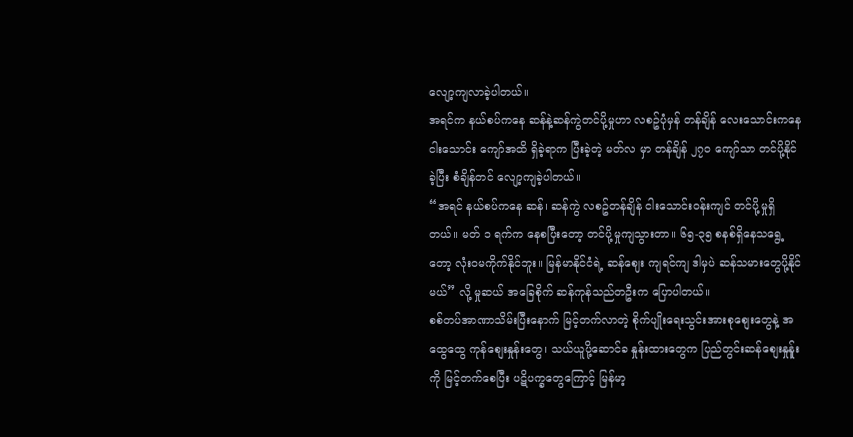လျော့ကျလာခဲ့ပါတယ်။
အရင်က နယ်စပ်ကနေ ဆန်နဲ့ဆန်ကွဲတင်ပို့မှုဟာ လစဥ်ပုံမှန် တန်ချိန် လေးသောင်းကနေ ငါးသောင်း ကျော်အထိ ရှိခဲ့ရာက ပြီးခဲ့တဲ့ မတ်လ မှာ တန်ချိန် ၂၇၀ ကျော်သာ တင်ပို့နိုင်ခဲ့ပြီး စံချိန်တင် လျော့ကျခဲ့ပါတယ်။
“အရင် နယ်စပ်ကနေ ဆန်၊ ဆန်ကွဲ လစဥ်တန်ချိန် ငါးသောင်းဝန်းကျင် တင်ပို့မှုရှိတယ်။ မတ် ၁ ရက်က နေစပြီးတော့ တင်ပို့မှုကျသွားတာ။ ၆၅-၃၅ စနစ်ရှိနေသရွေ့တော့ လုံးဝမကိုက်နိုင်ဘူး။ မြန်မာနိုင်ငံရဲ့ ဆန်ဈေး ကျရင်ကျ ဒါမှပဲ ဆန်သမားတွေပို့နိုင်မယ်” လို့ မှုဆယ် အခြေစိုက် ဆန်ကုန်သည်တဦးက ပြောပါတယ်။
စစ်တပ်အာဏာသိမ်းပြီးနောက် မြင့်တက်လာတဲ့ စိုက်ပျိုးရေးသွင်းအားစုစျေးတွေနဲ့ အထွေထွေ ကုန်စျေးနှုန်းတွေ၊ သယ်ယူပို့ဆောင်ခ နှုန်းထားတွေက ပြည်တွင်းဆန်စျေးနှုန်ူးကို မြင့်တက်စေပြီး ပဋိပက္ခတွေကြောင့် မြန်မာ့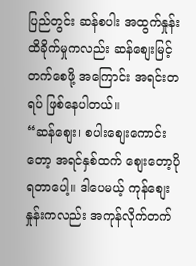ပြည်တွင်း ဆန်စပါး အထွက်နှုန်း ထိခိုက်မှုကလည်း ဆန်စျေးမြင့်တက်စေဖို့ အကြောင်း အရင်းတရပ် ဖြစ်နေပါတယ်။
“ဆန်စျေး၊ စပါးစျေးကောင်းတော့ အရင်နှစ်ထက် စျေးတော့ပိုရတာပေါ့။ ဒါပေမယ့် ကုန်စျေးနှုန်းကလည်း အကုန်လိုက်တက်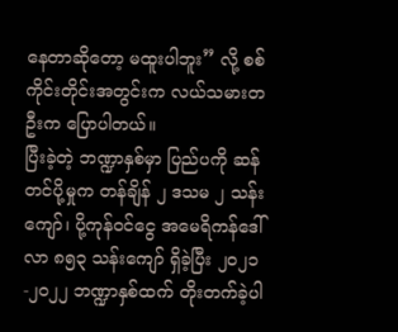နေတာဆိုတော့ မထူးပါဘူး” လို့ စစ်ကိုင်းတိုင်းအတွင်းက လယ်သမားတဦးက ပြောပါတယ်။
ပြီးခဲ့တဲ့ ဘဏ္ဍာနှစ်မှာ ပြည်ပကို ဆန်တင်ပို့မှုက တန်ချိန် ၂ ဒသမ ၂ သန်းကျော်၊ ပို့ကုန်ဝင်ငွေ အမေရိကန်ဒေါ်လာ ၈၅၃ သန်းကျော် ရှိခဲ့ပြီး ၂၀၂၁-၂၀၂၂ ဘဏ္ဍာနှစ်ထက် တိုးတက်ခဲ့ပါ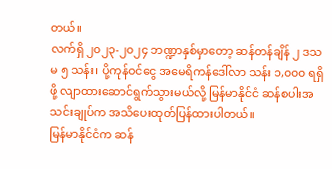တယ်။
လက်ရှိ ၂၀၂၃-၂၀၂၄ ဘဏ္ဍာနှစ်မှာတော့ ဆန်တန်ချိန် ၂ ဒသမ ၅ သန်း၊ ပို့ကုန်ဝင်ငွေ အမေရိကန်ဒေါ်လာ သန်း ၁,၀၀၀ ရရှိဖို့ လျာထားဆောင်ရွက်သွားမယ်လို့ မြန်မာနိုင်ငံ ဆန်စပါးအသင်းချုပ်က အသိပေးထုတ်ပြန်ထားပါတယ်။
မြန်မာနိုင်ငံက ဆန်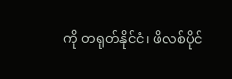ကို တရုတ်နိုင်ငံ၊ ဖိလစ်ပိုင်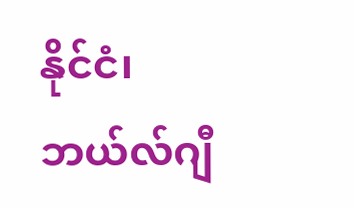နိုင်ငံ၊ ဘယ်လ်ဂျီ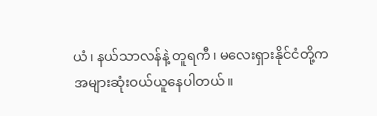ယံ၊ နယ်သာလန်နဲ့ တူရကီ၊ မလေးရှားနိုင်ငံတို့က အများဆုံးဝယ်ယူနေပါတယ်။